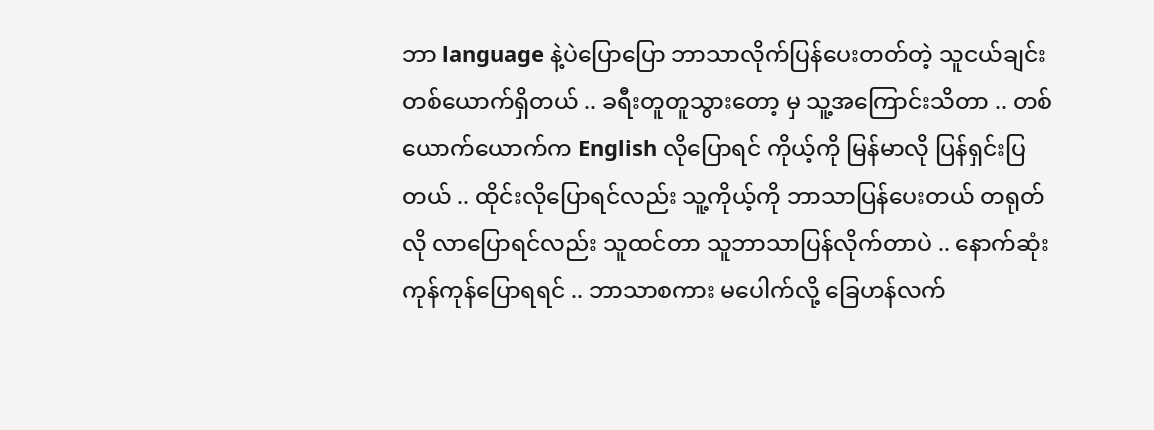ဘာ language နဲ့ပဲပြောပြော ဘာသာလိုက်ပြန်ပေးတတ်တဲ့ သူငယ်ချင်းတစ်ယောက်ရှိတယ် .. ခရီးတူတူသွားတော့ မှ သူ့အကြောင်းသိတာ .. တစ်ယောက်ယောက်က English လိုပြောရင် ကိုယ့်ကို မြန်မာလို ပြန်ရှင်းပြတယ် .. ထိုင်းလိုပြောရင်လည်း သူ့ကိုယ့်ကို ဘာသာပြန်ပေးတယ် တရုတ်လို လာပြောရင်လည်း သူထင်တာ သူဘာသာပြန်လိုက်တာပဲ .. နောက်ဆုံး ကုန်ကုန်ပြောရရင် .. ဘာသာစကား မပေါက်လို့ ခြေဟန်လက်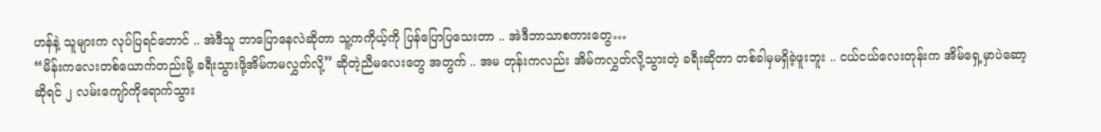ဟန်နဲ့ သူများက လုပ်ပြရင်တောင် .. အဲဒီသူ ဘာပြောနေလဲဆိုတာ သူ့ကကိုယ့်ကို ပြန်ပြောပြသေးတာ .. အဲဒီဘာသာစကားတွေ…
“မိန်းကလေးတစ်ယောက်တည်းမို့ ခရီးသွားဖို့အိမ်ကမလွှတ်လို့” ဆိုတဲ့ညီမလေးတွေ အတွက် .. အမ တုန်းကလည်း အိမ်ကလွှတ်လို့သွားတဲ့ ခရီးဆိုတာ တစ်ခါမှမရှိခဲ့ဖူးဘူး .. ငယ်ငယ်လေးတုန်းက အိမ်ရှေ့မှာပဲဆော့ ဆိုရင် ၂ လမ်းကျော်ကိုရောက်သွား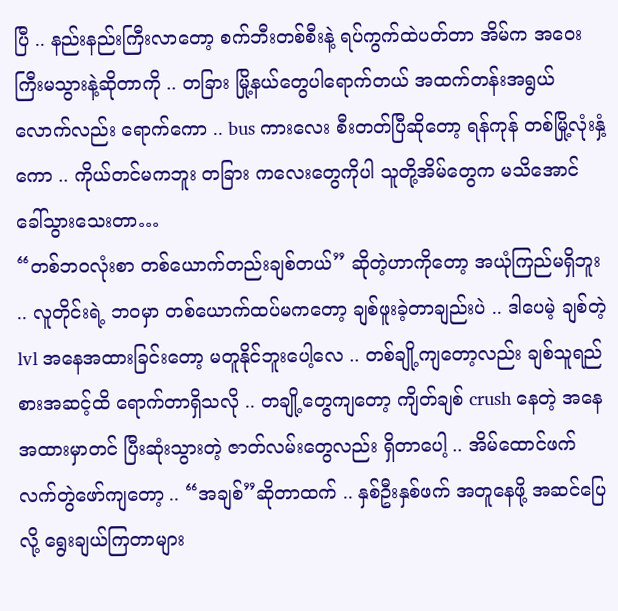ပြီ .. နည်းနည်းကြီးလာတော့ စက်ဘီးတစ်စီးနဲ့ ရပ်ကွက်ထဲပတ်တာ အိမ်က အဝေးကြီးမသွားနဲ့ဆိုတာကို .. တခြား မြို့နယ်တွေပါရောက်တယ် အထက်တန်းအရွယ်လောက်လည်း ရောက်ကော .. bus ကားလေး စီးတတ်ပြီဆိုတော့ ရန်ကုန် တစ်မြို့လုံးနှံ့ကော .. ကိုယ်တင်မကဘူး တခြား ကလေးတွေကိုပါ သူတို့အိမ်တွေက မသိအောင် ခေါ်သွားသေးတာ…
“တစ်ဘဝလုံးစာ တစ်ယောက်တည်းချစ်တယ်” ဆိုတဲ့ဟာကိုတော့ အယုံကြည်မရှိဘူး .. လူတိုင်းရဲ့ ဘဝမှာ တစ်ယောက်ထပ်မကတော့ ချစ်ဖူးခဲ့တာချည်းပဲ .. ဒါပေမဲ့ ချစ်တဲ့ lvl အနေအထားခြင်းတော့ မတူနိုင်ဘူးပေါ့လေ .. တစ်ချို့ကျတော့လည်း ချစ်သူရည်စားအဆင့်ထိ ရောက်တာရှိသလို .. တချို့တွေကျတော့ ကျိတ်ချစ် crush နေတဲ့ အနေအထားမှာတင် ပြီးဆုံးသွားတဲ့ ဇာတ်လမ်းတွေလည်း ရှိတာပေါ့ .. အိမ်ထောင်ဖက် လက်တွဲဖော်ကျတော့ .. “အချစ်”ဆိုတာထက် .. နှစ်ဦးနှစ်ဖက် အတူနေဖို့ အဆင်ပြေလို့ ရွေးချယ်ကြတာများ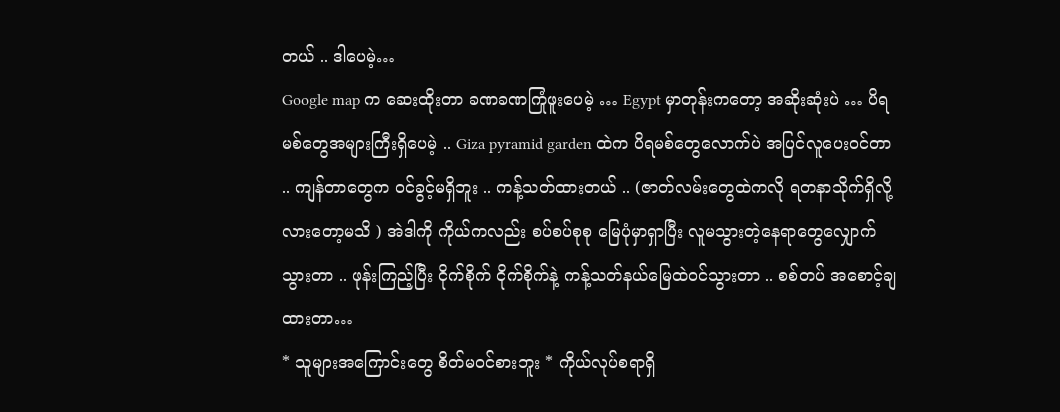တယ် .. ဒါပေမဲ့…
Google map က ဆေးထိုးတာ ခဏခဏကြုံဖူးပေမဲ့ … Egypt မှာတုန်းကတော့ အဆိုးဆုံးပဲ … ပိရမစ်တွေအများကြီးရှိပေမဲ့ .. Giza pyramid garden ထဲက ပိရမစ်တွေလောက်ပဲ အပြင်လူပေးဝင်တာ .. ကျန်တာတွေက ဝင်ခွင့်မရှိဘူး .. ကန့်သတ်ထားတယ် .. (ဇာတ်လမ်းတွေထဲကလို ရတနာသိုက်ရှိလို့လားတော့မသိ ) အဲဒါကို ကိုယ်ကလည်း စပ်စပ်စုစု မြေပုံမှာရှာပြီး လူမသွားတဲ့နေရာတွေလျှောက်သွားတာ .. ဖုန်းကြည့်ပြီး ငိုက်စိုက် ငိုက်စိုက်နဲ့ ကန့်သတ်နယ်မြေထဲဝင်သွားတာ .. စစ်တပ် အစောင့်ချထားတာ…
* သူများအကြောင်းတွေ စိတ်မဝင်စားဘူး * ကိုယ်လုပ်စရာရှိ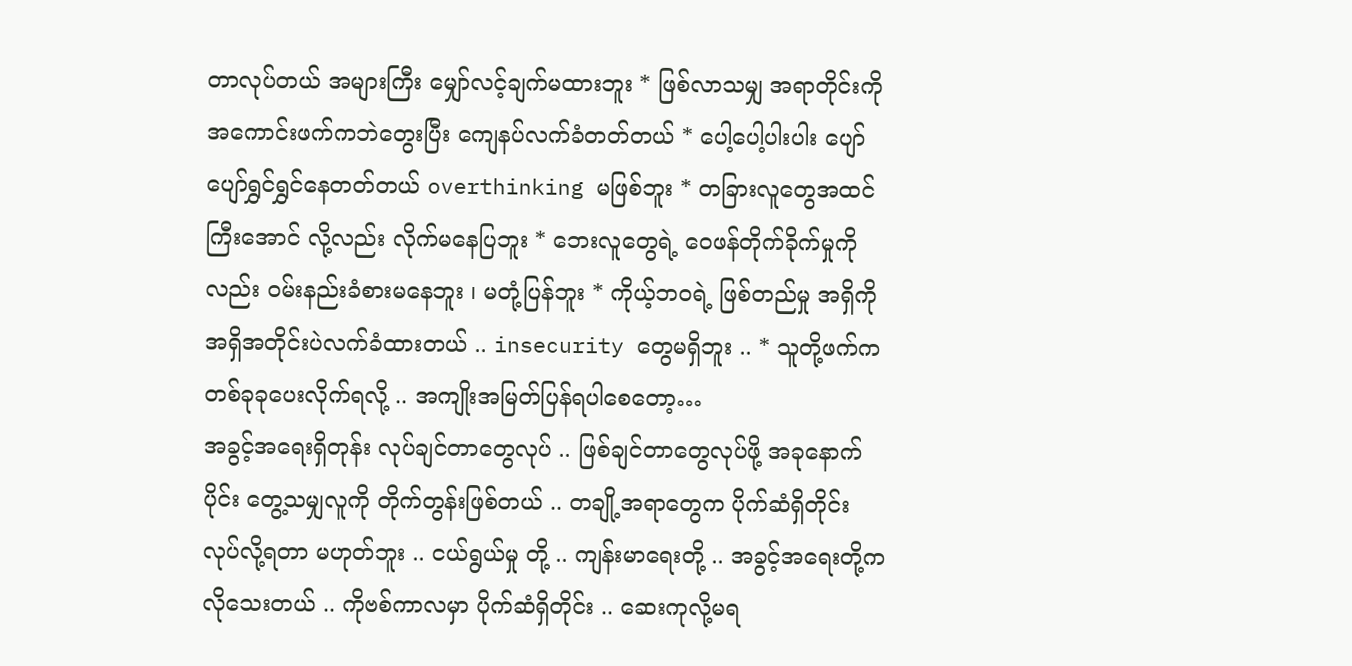တာလုပ်တယ် အများကြီး မျှော်လင့်ချက်မထားဘူး * ဖြစ်လာသမျှ အရာတိုင်းကို အကောင်းဖက်ကဘဲတွေးပြီး ကျေနပ်လက်ခံတတ်တယ် * ပေါ့ပေါ့ပါးပါး ပျော်ပျော်ရွှင်ရွှင်နေတတ်တယ် overthinking မဖြစ်ဘူး * တခြားလူတွေအထင်ကြီးအောင် လို့လည်း လိုက်မနေပြဘူး * ဘေးလူတွေရဲ့ ဝေဖန်တိုက်ခိုက်မှုကိုလည်း ဝမ်းနည်းခံစားမနေဘူး ၊ မတုံ့ပြန်ဘူး * ကိုယ့်ဘဝရဲ့ ဖြစ်တည်မှု အရှိကိုအရှိအတိုင်းပဲလက်ခံထားတယ် .. insecurity တွေမရှိဘူး .. * သူတို့ဖက်က တစ်ခုခုပေးလိုက်ရလို့ .. အကျိုးအမြတ်ပြန်ရပါစေတော့…
အခွင့်အရေးရှိတုန်း လုပ်ချင်တာတွေလုပ် .. ဖြစ်ချင်တာတွေလုပ်ဖို့ အခုနောက်ပိုင်း တွေ့သမျှလူကို တိုက်တွန်းဖြစ်တယ် .. တချို့အရာတွေက ပိုက်ဆံရှိတိုင်း လုပ်လို့ရတာ မဟုတ်ဘူး .. ငယ်ရွယ်မှု တို့ .. ကျန်းမာရေးတို့ .. အခွင့်အရေးတို့က လိုသေးတယ် .. ကိုဗစ်ကာလမှာ ပိုက်ဆံရှိတိုင်း .. ဆေးကုလို့မရ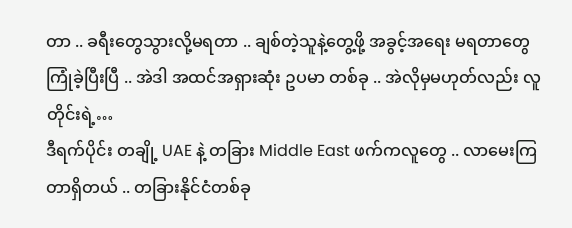တာ .. ခရီးတွေသွားလို့မရတာ .. ချစ်တဲ့သူနဲ့တွေ့ဖို့ အခွင့်အရေး မရတာတွေ ကြုံခဲ့ပြီးပြီ .. အဲဒါ အထင်အရှားဆုံး ဥပမာ တစ်ခု .. အဲလိုမှမဟုတ်လည်း လူတိုင်းရဲ့…
ဒီရက်ပိုင်း တချို့ UAE နဲ့ တခြား Middle East ဖက်ကလူတွေ .. လာမေးကြတာရှိတယ် .. တခြားနိုင်ငံတစ်ခု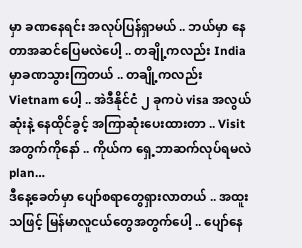မှာ ခဏနေရင်း အလုပ်ပြန်ရှာမယ် .. ဘယ်မှာ နေတာအဆင်ပြေမလဲပေါ့ .. တချို့ကလည်း India မှာခဏသွားကြတယ် .. တချို့ကလည်း Vietnam ပေါ့ .. အဲဒီနိုင်ငံ ၂ ခုကပဲ visa အလွယ်ဆုံးနဲ့ နေထိုင်ခွင့် အကြာဆုံးပေးထားတာ .. Visit အတွက်ကိုနော် .. ကိုယ်က ရှေ့ဘာဆက်လုပ်ရမလဲ plan…
ဒီနေ့ခေတ်မှာ ပျော်စရာတွေရှားလာတယ် .. အထူးသဖြင့် မြန်မာလူငယ်တွေအတွက်ပေါ့ .. ပျော်နေ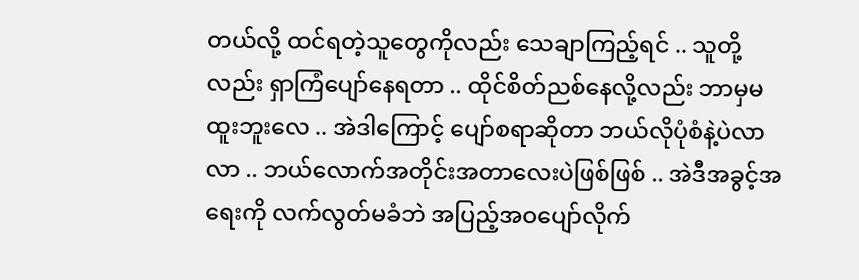တယ်လို့ ထင်ရတဲ့သူတွေကိုလည်း သေချာကြည့်ရင် .. သူတို့လည်း ရှာကြံပျော်နေရတာ .. ထိုင်စိတ်ညစ်နေလို့လည်း ဘာမှမထူးဘူးလေ .. အဲဒါကြောင့် ပျော်စရာဆိုတာ ဘယ်လိုပုံစံနဲ့ပဲလာလာ .. ဘယ်လောက်အတိုင်းအတာလေးပဲဖြစ်ဖြစ် .. အဲဒီအခွင့်အရေးကို လက်လွတ်မခံဘဲ အပြည့်အဝပျော်လိုက်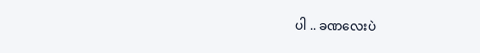ပါ .. ခဏလေးပဲ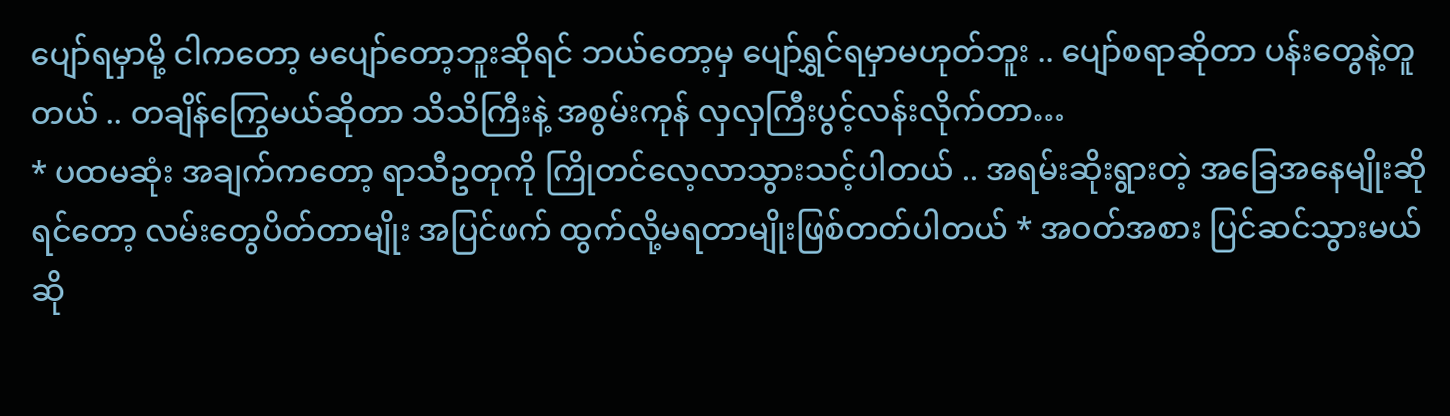ပျော်ရမှာမို့ ငါကတော့ မပျော်တော့ဘူးဆိုရင် ဘယ်တော့မှ ပျော်ရွှင်ရမှာမဟုတ်ဘူး .. ပျော်စရာဆိုတာ ပန်းတွေနဲ့တူတယ် .. တချိန်ကြွေမယ်ဆိုတာ သိသိကြီးနဲ့ အစွမ်းကုန် လှလှကြီးပွင့်လန်းလိုက်တာ…
* ပထမဆုံး အချက်ကတော့ ရာသီဥတုကို ကြိုတင်လေ့လာသွားသင့်ပါတယ် .. အရမ်းဆိုးရွားတဲ့ အခြေအနေမျိုးဆိုရင်တော့ လမ်းတွေပိတ်တာမျိုး အပြင်ဖက် ထွက်လို့မရတာမျိုးဖြစ်တတ်ပါတယ် * အဝတ်အစား ပြင်ဆင်သွားမယ်ဆို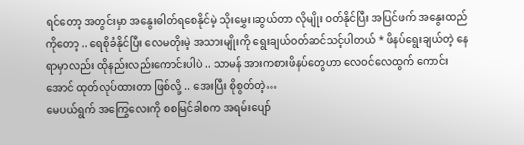ရင်တော့ အတွင်းမှာ အနွေးဓါတ်ရစေနိုင်မဲ့ သိုးမွှေး၊ဆွယ်တာ လိုမျိုး ဝတ်နိုင်ပြီး အပြင်ဖက် အနွေးထည်ကိုတော့ .. ရေစိုခံနိုင်ပြီး လေမတိုးမဲ့ အသားမျိုးကို ရွေးချယ်ဝတ်ဆင်သင့်ပါတယ် * ဖိနပ်ရွေးချယ်တဲ့ နေရာမှာလည်း ထိုနည်းလည်းကောင်းပါပဲ .. သာမန် အားကစားဖိနပ်တွေဟာ လေဝင်လေထွက် ကောင်းအောင် ထုတ်လုပ်ထားတာ ဖြစ်လို့ .. အေးပြီး စိုစွတ်တဲ့…
မေပယ်ရွက် အကြွေလေးကို စစမြင်ခါစက အရမ်းပျော်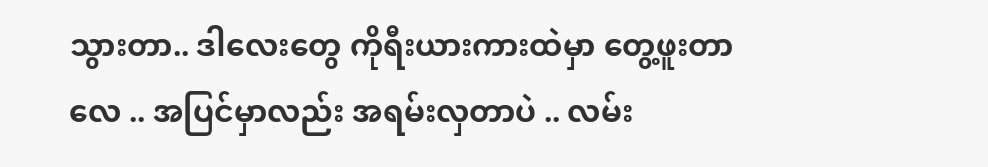သွားတာ.. ဒါလေးတွေ ကိုရီးယားကားထဲမှာ တွေ့ဖူးတာလေ .. အပြင်မှာလည်း အရမ်းလှတာပဲ .. လမ်း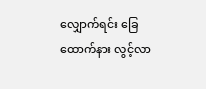လျှောက်ရင်း ခြေထောက်နား လွင့်လာ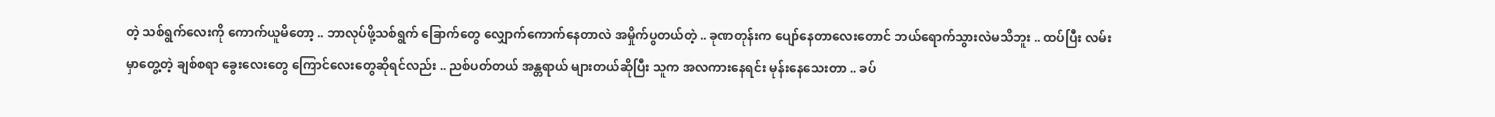တဲ့ သစ်ရွက်လေးကို ကောက်ယူမိတော့ .. ဘာလုပ်ဖို့သစ်ရွက် ခြောက်တွေ လျှောက်ကောက်နေတာလဲ အမှိုက်ပွတယ်တဲ့ .. ခုဏတုန်းက ပျော်နေတာလေးတောင် ဘယ်ရောက်သွားလဲမသိဘူး .. ထပ်ပြီး လမ်းမှာတွေ့တဲ့ ချစ်စရာ ခွေးလေးတွေ ကြောင်လေးတွေဆိုရင်လည်း .. ညစ်ပတ်တယ် အန္တရာယ် များတယ်ဆိုပြီး သူက အလကားနေရင်း မုန်းနေသေးတာ .. ခပ်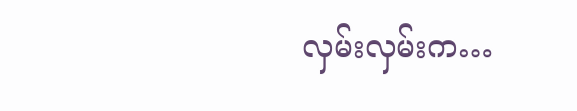လှမ်းလှမ်းက…